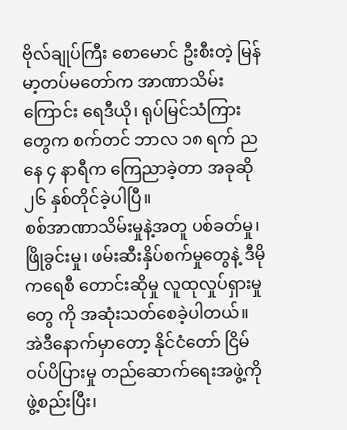ဗိုလ်ချုပ်ကြီး စောမောင် ဦးစီးတဲ့ မြန်မာ့တပ်မတော်က အာဏာသိမ်းကြောင်း ရေဒီယို၊ ရုပ်မြင်သံကြားတွေက စက်တင် ဘာလ ၁၈ ရက် ညနေ ၄ နာရီက ကြေညာခဲ့တာ အခုဆို ၂၆ နှစ်တိုင်ခဲ့ပါပြီ။
စစ်အာဏာသိမ်းမှုနဲ့အတူ ပစ်ခတ်မှု၊ ဖြိုခွင်းမှု၊ ဖမ်းဆီးနှိပ်စက်မှုတွေနဲ့ ဒီမိုကရေစီ တောင်းဆိုမှု လူထုလှုပ်ရှားမှုတွေ ကို အဆုံးသတ်စေခဲ့ပါတယ်။
အဲဒီနောက်မှာတော့ နိုင်ငံတော် ငြိမ်ဝပ်ပိပြားမှု တည်ဆောက်ရေးအဖွဲ့ကို ဖွဲ့စည်းပြီး၊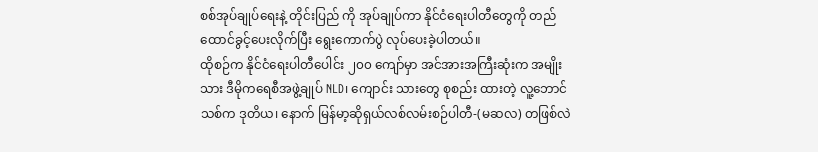စစ်အုပ်ချုပ်ရေးနဲ့ တိုင်းပြည် ကို အုပ်ချုပ်ကာ နိုင်ငံရေးပါတီတွေကို တည်ထောင်ခွင့်ပေးလိုက်ပြီး ရွေးကောက်ပွဲ လုပ်ပေးခဲ့ပါတယ်။
ထိုစဉ်က နိုင်ငံရေးပါတီပေါင်း ၂၀၀ ကျော်မှာ အင်အားအကြီးဆုံးက အမျိုးသား ဒီမိုကရေစီအဖွဲ့ချုပ် NLD၊ ကျောင်း သားတွေ စုစည်း ထားတဲ့ လူ့ဘောင်သစ်က ဒုတိယ၊ နောက် မြန်မာ့ဆိုရှယ်လစ်လမ်းစဉ်ပါတီ-(မဆလ) တဖြစ်လဲ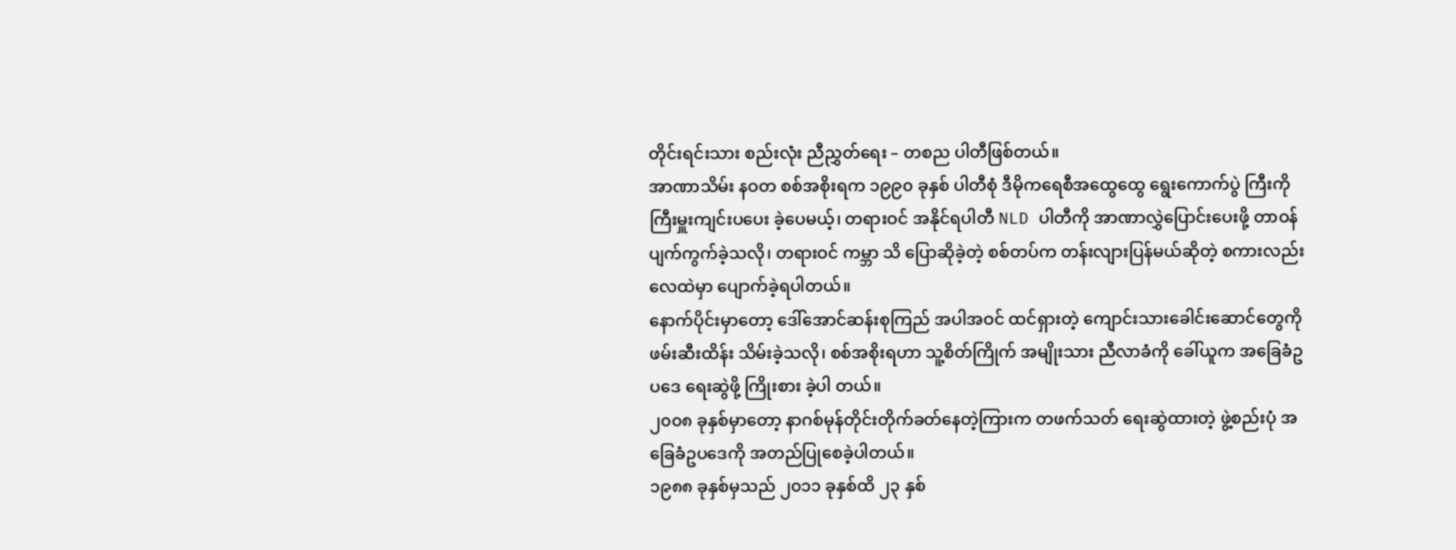တိုင်းရင်းသား စည်းလုံး ညီညွှတ်ရေး – တစည ပါတီဖြစ်တယ်။
အာဏာသိမ်း နဝတ စစ်အစိုးရက ၁၉၉၀ ခုနှစ် ပါတီစုံ ဒီမိုကရေစီအထွေထွေ ရွေးကောက်ပွဲ ကြီးကို ကြီးမှူးကျင်းပပေး ခဲ့ပေမယ့်၊ တရားဝင် အနိုင်ရပါတီ NLD ပါတီကို အာဏာလွှဲပြောင်းပေးဖို့ တာဝန် ပျက်ကွက်ခဲ့သလို၊ တရားဝင် ကမ္ဘာ သိ ပြောဆိုခဲ့တဲ့ စစ်တပ်က တန်းလျားပြန်မယ်ဆိုတဲ့ စကားလည်း လေထဲမှာ ပျောက်ခဲ့ရပါတယ်။
နောက်ပိုင်းမှာတော့ ဒေါ်အောင်ဆန်းစုကြည် အပါအဝင် ထင်ရှားတဲ့ ကျောင်းသားခေါင်းဆောင်တွေကို ဖမ်းဆီးထိန်း သိမ်းခဲ့သလို၊ စစ်အစိုးရဟာ သူ့စိတ်ကြိုက် အမျိုးသား ညီလာခံကို ခေါ်ယူက အခြေခံဥပဒေ ရေးဆွဲဖို့ ကြိုးစား ခဲ့ပါ တယ်။
၂၀၀၈ ခုနှစ်မှာတော့ နာဂစ်မုန်တိုင်းတိုက်ခတ်နေတဲ့ကြားက တဖက်သတ် ရေးဆွဲထားတဲ့ ဖွဲ့စည်းပုံ အခြေခံဥပဒေကို အတည်ပြုစေခဲ့ပါတယ်။
၁၉၈၈ ခုနှစ်မှသည် ၂၀၁၁ ခုနှစ်ထိ ၂၃ နှစ်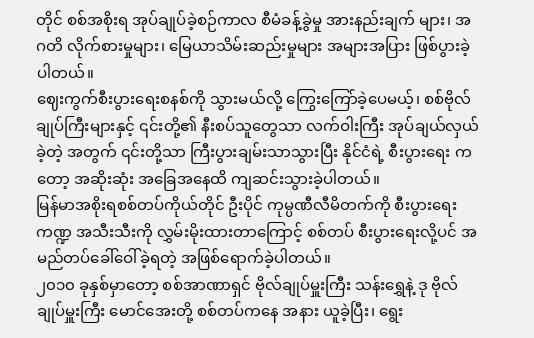တိုင် စစ်အစိုးရ အုပ်ချုပ်ခဲ့စဉ်ကာလ စီမံခန့်ခွဲမှု အားနည်းချက် များ၊ အဂတိ လိုက်စားမှုများ၊ မြေယာသိမ်းဆည်းမှုများ အများအပြား ဖြစ်ပွားခဲ့ပါတယ်။
ဈေးကွက်စီးပွားရေးစနစ်ကို သွားမယ်လို့ ကြွေးကြော်ခဲ့ပေမယ့်၊ စစ်ဗိုလ်ချုပ်ကြီးများနှင့် ၎င်းတို့၏ နီးစပ်သူတွေသာ လက်ဝါးကြီး အုပ်ချယ်လှယ်ခဲ့တဲ့ အတွက် ၎င်းတို့သာ ကြီးပွားချမ်းသာသွားပြီး နိုင်ငံရဲ့ စီးပွားရေး က တော့ အဆိုးဆုံး အခြေအနေထိ ကျဆင်းသွားခဲ့ပါတယ်။
မြန်မာအစိုးရစစ်တပ်ကိုယ်တိုင် ဦးပိုင် ကုမ္ပဏီလီမိတက်ကို စီးပွားရေး ကဏ္ဍ အသီးသီးကို လွှမ်းမိုးထားတာကြောင့် စစ်တပ် စီးပွားရေးလို့ပင် အမည်တပ်ခေါ်ဝေါ်ခဲ့ရတဲ့ အဖြစ်ရောက်ခဲ့ပါတယ်။
၂၀၁၀ ခုနှစ်မှာတော့ စစ်အာဏာရှင် ဗိုလ်ချုပ်မှူးကြီး သန်းရွှေနဲ့ ဒု ဗိုလ်ချုပ်မှူးကြီး မောင်အေးတို့ စစ်တပ်ကနေ အနား ယူခဲ့ပြီး၊ ရွေး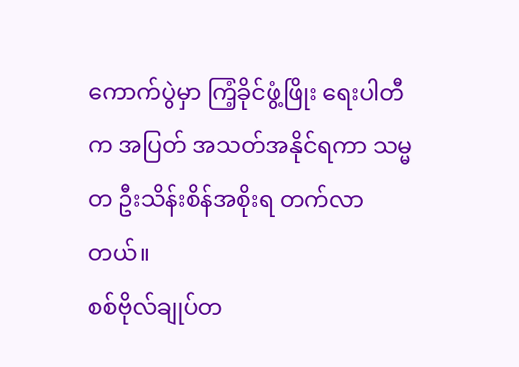ကောက်ပွဲမှာ ကြံ့ခိုင်ဖွံ့ဖြိုး ရေးပါတီက အပြတ် အသတ်အနိုင်ရကာ သမ္မတ ဦးသိန်းစိန်အစိုးရ တက်လာ တယ်။
စစ်ဗိုလ်ချုပ်တ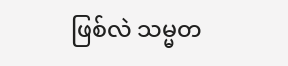ဖြစ်လဲ သမ္မတ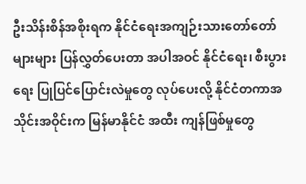ဦးသိန်းစိန်အစိုးရက နိုင်ငံရေးအကျဉ်းသားတော်တော်များများ ပြန်လွှတ်ပေးတာ အပါအဝင် နိုင်ငံရေး၊ စီးပွားရေး ပြုပြင်ပြောင်းလဲမှုတွေ လုပ်ပေးလို့ နိုင်ငံတကာအသိုင်းအဝိုင်းက မြန်မာနိုင်ငံ အထီး ကျန်ဖြစ်မှုတွေ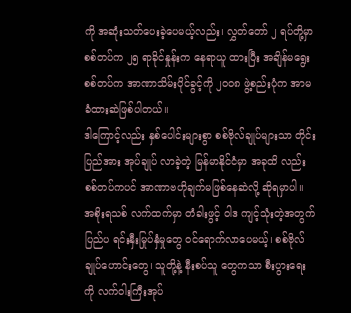ကို အဆုံးသတ်ပေးခဲ့ပေမယ့်လည်း၊ လွှတ်တော် ၂ ရပ်တို့မှာ စစ်တပ်က ၂၅ ရာခိုင်နှုန်းက နေရာယူ ထားပြီး အချိန်မရွေး စစ်တပ်က အာဏာသိမ်းပိုင်ခွင့်ကို ၂၀၀၈ ဖွဲ့စည်းပုံက အာမခံထားဆဲဖြစ်ပါတယ်။
ဒါကြောင့်လည်း နှစ်ပေါင်းများစွာ စစ်ဗိုလ်ချုပ်များသာ တိုင်းပြည်အား အုပ်ချုပ် လာခဲ့တဲ့ မြန်မာနိုင်ငံမှာ အခုထိ လည်း စစ်တပ်ကပင် အာဏာဗဟိုချက်မဖြစ်နေဆဲလို့ ဆိုရမှာပါ။
အစိုးရသစ် လက်ထက်မှာ တံခါးဖွင့် ဝါဒ ကျင့်သုံးတဲ့အတွက် ပြည်ပ ရင်းနှီးမြုပ်နှံမှုတွေ ဝင်ရောက်လာပေမယ့်၊ စစ်ဗိုလ်ချုပ်ဟောင်းတွေ၊ သူတို့နဲ့ နီးစပ်သူ တွေကသာ စီးပွားရေးကို လက်ဝါးကြီးအုပ်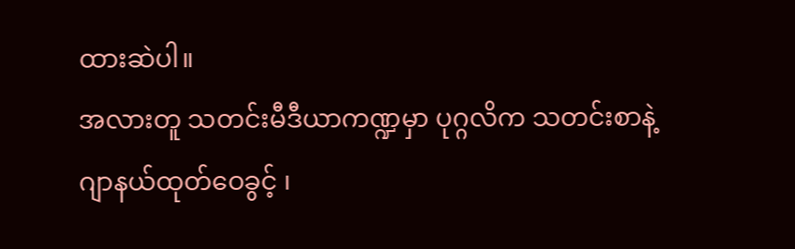ထားဆဲပါ။
အလားတူ သတင်းမီဒီယာကဏ္ဍမှာ ပုဂ္ဂလိက သတင်းစာနဲ့ ဂျာနယ်ထုတ်ဝေခွင့် ၊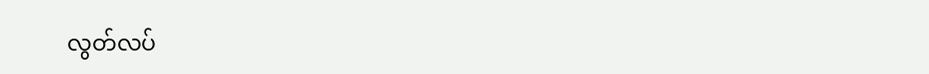လွတ်လပ်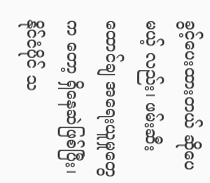ခွင့်ပေးထားတယ် ဆိုပေ မယ့် လည်း၊ ဖမ်းဆီးထောင်ချ အရေးယူမှုတွေက တော့ ရှိနေဆဲဖြစ်ပြီး၊ နိုင်ငံပိုင် သ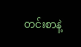တင်းစာနဲ့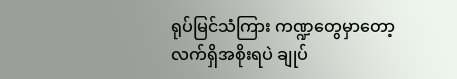ရုပ်မြင်သံကြား ကဏ္ဍတွေမှာတော့ လက်ရှိအစိုးရပဲ ချုပ်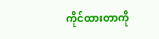ကိုင်ထားတာကို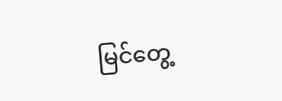မြင်တွေ့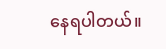နေရပါတယ်။